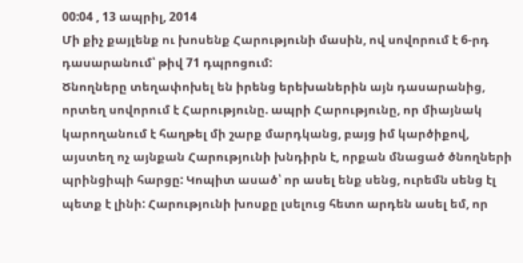00:04 , 13 ապրիլ, 2014
Մի քիչ քայլենք ու խոսենք Հարությունի մասին, ով սովորում է 6-րդ դասարանում՝ թիվ 71 դպրոցում:
Ծնողները տեղափոխել են իրենց երեխաներին այն դասարանից, որտեղ սովորում է Հարությունը. ապրի Հարությունը, որ միայնակ կարողանում է հաղթել մի շարք մարդկանց, բայց իմ կարծիքով, այստեղ ոչ այնքան Հարությունի խնդիրն է, որքան մնացած ծնողների պրինցիպի հարցը: Կոպիտ ասած՝ որ ասել ենք սենց, ուրեմն սենց էլ պետք է լինի: Հարությունի խոսքը լսելուց հետո արդեն ասել եմ, որ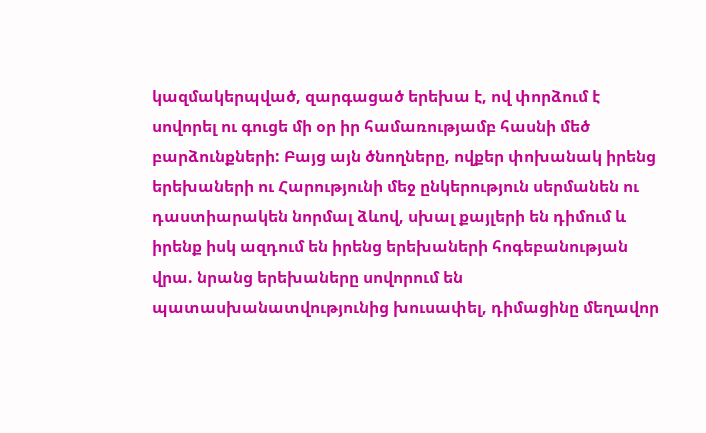կազմակերպված, զարգացած երեխա է, ով փորձում է սովորել ու գուցե մի օր իր համառությամբ հասնի մեծ բարձունքների: Բայց այն ծնողները, ովքեր փոխանակ իրենց երեխաների ու Հարությունի մեջ ընկերություն սերմանեն ու դաստիարակեն նորմալ ձևով, սխալ քայլերի են դիմում և իրենք իսկ ազդում են իրենց երեխաների հոգեբանության վրա. նրանց երեխաները սովորում են պատասխանատվությունից խուսափել, դիմացինը մեղավոր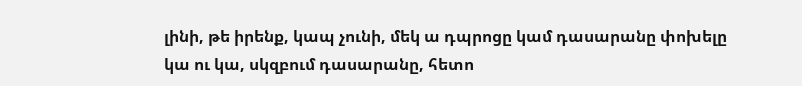լինի, թե իրենք, կապ չունի, մեկ ա դպրոցը կամ դասարանը փոխելը կա ու կա, սկզբում դասարանը, հետո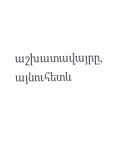աշխատավայրը, այնուհետև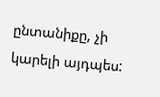ընտանիքը, չի կարելի այդպես: